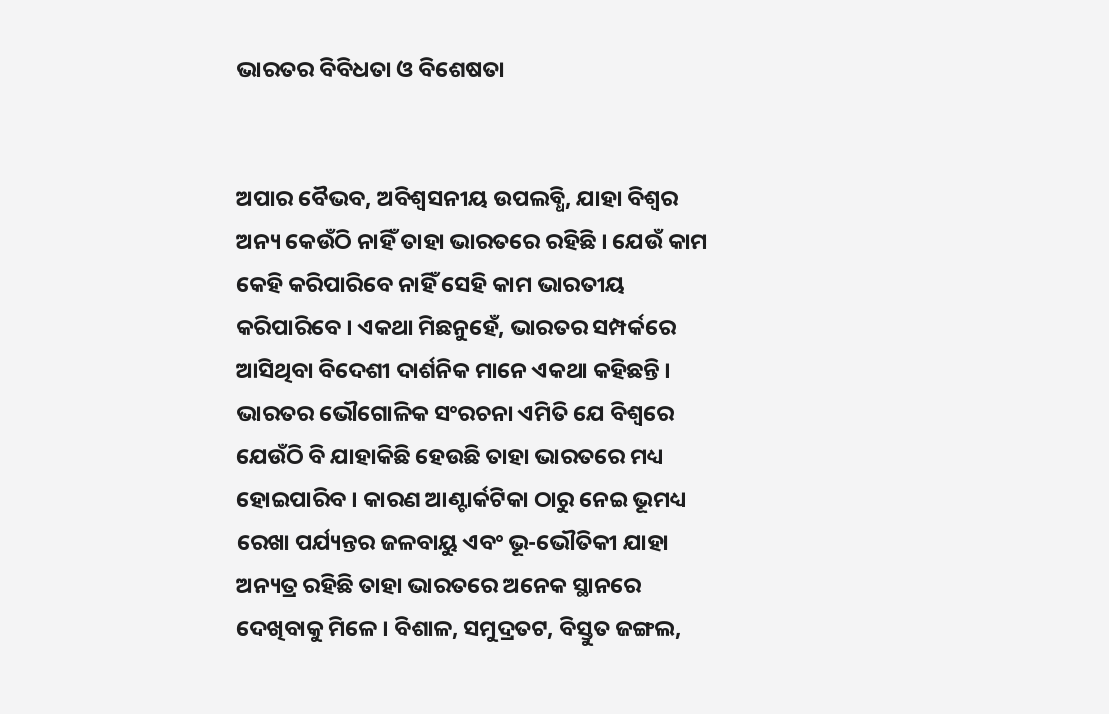ଭାରତର ବିବିଧତା ଓ ବିଶେଷତା


ଅପାର ବୈଭବ, ଅବିଶ୍ୱସନୀୟ ଉପଲବ୍ଧି, ଯାହା ବିଶ୍ୱର ଅନ୍ୟ କେଉଁଠି ନାହିଁ ତାହା ଭାରତରେ ରହିଛି । ଯେଉଁ କାମ କେହି କରିପାରିବେ ନାହିଁ ସେହି କାମ ଭାରତୀୟ କରିପାରିବେ । ଏକଥା ମିଛନୁହେଁ, ଭାରତର ସମ୍ପର୍କରେ ଆସିଥିବା ବିଦେଶୀ ଦାର୍ଶନିକ ମାନେ ଏକଥା କହିଛନ୍ତି । ଭାରତର ଭୌଗୋଳିକ ସଂରଚନା ଏମିତି ଯେ ବିଶ୍ୱରେ ଯେଉଁଠି ବି ଯାହାକିଛି ହେଉଛି ତାହା ଭାରତରେ ମଧ୍ୟ ହୋଇପାରିବ । କାରଣ ଆଣ୍ଟାର୍କଟିକା ଠାରୁ ନେଇ ଭୂମଧ୍ୟ ରେଖା ପର୍ଯ୍ୟନ୍ତର ଜଳବାୟୁ ଏବଂ ଭୂ-ଭୌତିକୀ ଯାହା ଅନ୍ୟତ୍ର ରହିଛି ତାହା ଭାରତରେ ଅନେକ ସ୍ଥାନରେ ଦେଖିବାକୁ ମିଳେ । ବିଶାଳ, ସମୁଦ୍ରତଟ, ବିସ୍ତୁତ ଜଙ୍ଗଲ,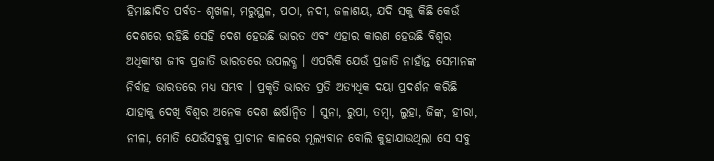ହିମାଛାଦିତ ପର୍ବତ- ଶୃଖଳା, ମରୁସ୍ଥଳ, ପଠା, ନଦୀ, ଜଳାଶୟ, ଯଦି ସକୁ କିଛି କେଉଁ ଦେଶରେ ରହିଛି ସେହି ଦେଶ ହେଉଛି ଭାରତ ଏବଂ ଏହାର କାରଣ ହେଉଛି ବିଶ୍ୱର ଅଧିକାଂଶ ଜୀବ ପ୍ରଜାତି ଭାରତରେ ଉପଲବ୍ଧ । ଏପରିକି ଯେଉଁ ପ୍ରଜାତି ନାହାଁନ୍ତ ସେମାନଙ୍କ ନିର୍ବାହ ଭାରତରେ ମଧ୍ୟ ସମ୍ଭବ । ପ୍ରକୃତି ଭାରତ ପ୍ରତି ଅତ୍ୟଧିକ ଦୟା ପ୍ରଦର୍ଶନ କରିଛି ଯାହାକୁ ଦେଖି ବିଶ୍ୱର ଅନେକ ଦେଶ ଈର୍ଷାନ୍ୱିତ । ସୁନା, ରୁପା, ତମ୍ବା, ଲୁହା, ଜିଙ୍କ, ହୀରା, ନୀଳା, ମୋତି ଯେଉଁସବୁକୁ ପ୍ରାଚୀନ କାଳରେ ମୂଲ୍ୟବାନ ବୋଲି କୁହାଯାଉଥିଲା ସେ ସବୁ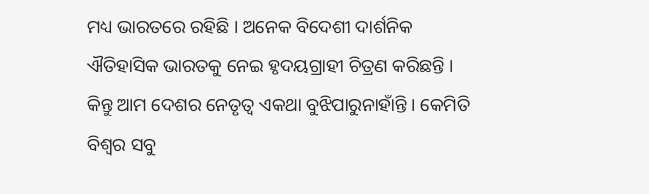ମଧ୍ୟ ଭାରତରେ ରହିଛି । ଅନେକ ବିଦେଶୀ ଦାର୍ଶନିକ ଐତିହାସିକ ଭାରତକୁ ନେଇ ହୃଦୟଗ୍ରାହୀ ଚିତ୍ରଣ କରିଛନ୍ତି । କିନ୍ତୁ ଆମ ଦେଶର ନେତୃତ୍ୱ ଏକଥା ବୁଝିପାରୁନାହାଁନ୍ତି । କେମିତି ବିଶ୍ୱର ସବୁ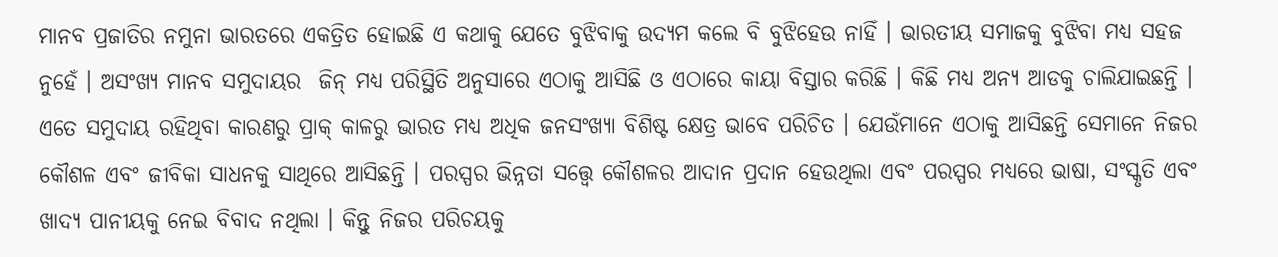ମାନବ ପ୍ରଜାତିର ନମୁନା ଭାରତରେ ଏକତ୍ରିତ ହୋଇଛି ଏ କଥାକୁ ଯେତେ ବୁଝିବାକୁ ଉଦ୍ୟମ କଲେ ବି ବୁଝିହେଉ ନାହିଁ । ଭାରତୀୟ ସମାଜକୁ ବୁଝିବା ମଧ୍ୟ ସହଜ ନୁହେଁ । ଅସଂଖ୍ୟ ମାନବ ସମୁଦାୟର  ଜିନ୍ ମଧ୍ୟ ପରିସ୍ଥିତି ଅନୁସାରେ ଏଠାକୁ ଆସିଛି ଓ ଏଠାରେ କାୟା ବିସ୍ତାର କରିଛି । କିଛି ମଧ୍ୟ ଅନ୍ୟ ଆଡକୁ ଚାଲିଯାଇଛନ୍ତି । ଏତେ ସମୁଦାୟ ରହିଥିବା କାରଣରୁ ପ୍ରାକ୍ କାଳରୁ ଭାରତ ମଧ୍ୟ ଅଧିକ ଜନସଂଖ୍ୟା ବିଶିଷ୍ଟ କ୍ଷେତ୍ର ଭାବେ ପରିଚିତ । ଯେଉଁମାନେ ଏଠାକୁ ଆସିଛନ୍ତି ସେମାନେ ନିଜର କୌଶଳ ଏବଂ ଜୀବିକା ସାଧନକୁ ସାଥିରେ ଆସିଛନ୍ତି । ପରସ୍ପର ଭିନ୍ନତା ସତ୍ତ୍ୱେ କୌଶଳର ଆଦାନ ପ୍ରଦାନ ହେଉଥିଲା ଏବଂ ପରସ୍ପର ମଧ୍ୟରେ ଭାଷା, ସଂସ୍କୃତି ଏବଂ ଖାଦ୍ୟ ପାନୀୟକୁ ନେଇ ବିବାଦ ନଥିଲା । କିନ୍ତୁ ନିଜର ପରିଚୟକୁ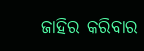ଜାହିର କରିବାର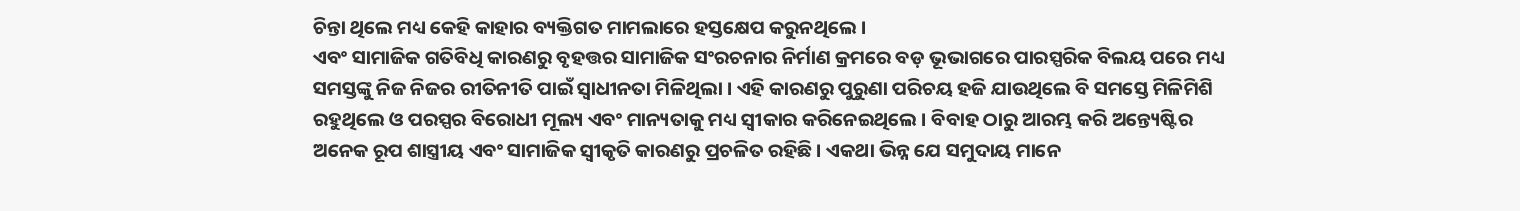ଚିନ୍ତା ଥିଲେ ମଧ୍ୟ କେହି କାହାର ବ୍ୟକ୍ତିଗତ ମାମଲାରେ ହସ୍ତକ୍ଷେପ କରୁନଥିଲେ ।
ଏବଂ ସାମାଜିକ ଗତିବିଧି କାରଣରୁ ବୃହତ୍ତର ସାମାଜିକ ସଂରଚନାର ନିର୍ମାଣ କ୍ରମରେ ବଡ଼ ଭୂଭାଗରେ ପାରସ୍ପରିକ ବିଲୟ ପରେ ମଧ୍ୟ ସମସ୍ତଙ୍କୁ ନିଜ ନିଜର ରୀତିନୀତି ପାଇଁ ସ୍ୱାଧୀନତା ମିଳିଥିଲା । ଏହି କାରଣରୁ ପୁରୁଣା ପରିଚୟ ହଜି ଯାଉଥିଲେ ବି ସମସ୍ତେ ମିଳିମିଶି ରହୁଥିଲେ ଓ ପରସ୍ପର ବିରୋଧୀ ମୂଲ୍ୟ ଏବଂ ମାନ୍ୟତାକୁ ମଧ୍ୟ ସ୍ୱୀକାର କରିନେଇଥିଲେ । ବିବାହ ଠାରୁ ଆରମ୍ଭ କରି ଅନ୍ତ୍ୟେଷ୍ଟିର ଅନେକ ରୂପ ଶାସ୍ତ୍ରୀୟ ଏବଂ ସାମାଜିକ ସ୍ୱୀକୃତି କାରଣରୁ ପ୍ରଚଳିତ ରହିଛି । ଏକଥା ଭିନ୍ନ ଯେ ସମୁଦାୟ ମାନେ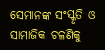ସେମାନଙ୍କ ସଂସ୍କୃତି ଓ ସାମାଜିକ ଚଳଣିକୁ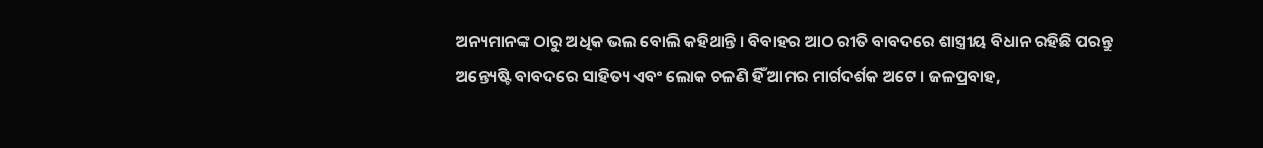ଅନ୍ୟମାନଙ୍କ ଠାରୁ ଅଧିକ ଭଲ ବୋଲି କହିଥାନ୍ତି । ବିବାହର ଆଠ ରୀତି ବାବଦରେ ଶାସ୍ତ୍ରୀୟ ବିଧାନ ରହିଛି ପରନ୍ତୁ ଅନ୍ତ୍ୟେଷ୍ଟି ବାବଦରେ ସାହିତ୍ୟ ଏବଂ ଲୋକ ଚଳଣି ହିଁ ଆମର ମାର୍ଗଦର୍ଶକ ଅଟେ । ଜଳପ୍ରବାହ,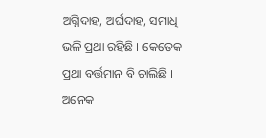ଅଗ୍ନିଦାହ, ଅର୍ଘଦାହ, ସମାଧି ଭଳି ପ୍ରଥା ରହିଛି । କେତେକ ପ୍ରଥା ବର୍ତ୍ତମାନ ବି ଚାଲିଛି । ଅନେକ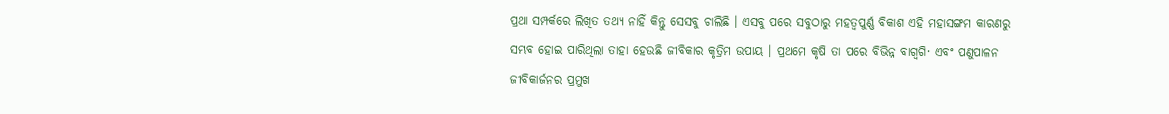ପ୍ରଥା ସମ୍ପର୍କରେ ଲିଖିତ ତଥ୍ୟ ନାହିଁ କିନ୍ତୁ ସେସବୁ ଚାଲିଛି । ଏସବୁ ପରେ ସବୁଠାରୁ ମହତ୍ୱପୁର୍ଣ୍ଣ ବିକାଶ ଏହି ମହାସଙ୍ଗମ କାରଣରୁ ସମ୍ଭବ ହୋଇ ପାରିଥିଲା ତାହା ହେଉଛି ଜୀବିକାର କୃତ୍ରିମ ଉପାୟ । ପ୍ରଥମେ କୃଷି ତା ପରେ ବିଭିନ୍ନ ବାଗ୍ବଗି· ଏବଂ ପଣୁପାଳନ ଜୀବିକାର୍ଜନର ପ୍ରମୁଖ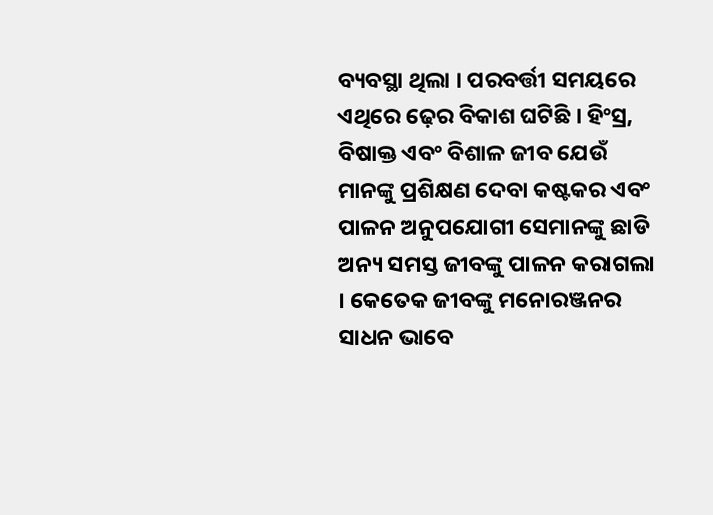ବ୍ୟବସ୍ଥା ଥିଲା । ପରବର୍ତ୍ତୀ ସମୟରେ ଏଥିରେ ଢ଼େର ବିକାଶ ଘଟିଛି । ହିଂସ୍ର, ବିଷାକ୍ତ ଏବଂ ବିଶାଳ ଜୀବ ଯେଉଁ ମାନଙ୍କୁ ପ୍ରଶିକ୍ଷଣ ଦେବା କଷ୍ଟକର ଏବଂ ପାଳନ ଅନୁପଯୋଗୀ ସେମାନଙ୍କୁ ଛାଡି ଅନ୍ୟ ସମସ୍ତ ଜୀବଙ୍କୁ ପାଳନ କରାଗଲା । କେତେକ ଜୀବଙ୍କୁ ମନୋରଞ୍ଜନର ସାଧନ ଭାବେ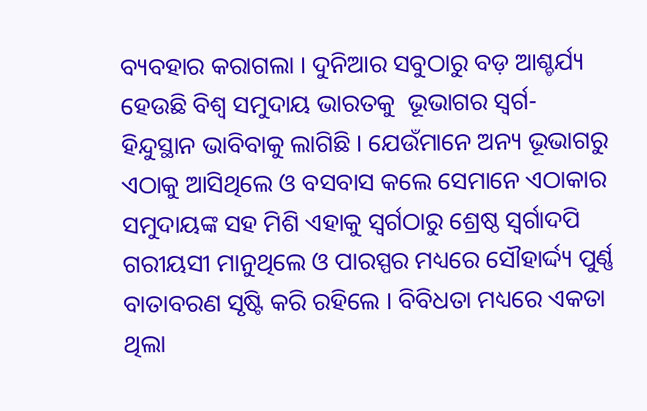ବ୍ୟବହାର କରାଗଲା । ଦୁନିଆର ସବୁଠାରୁ ବଡ଼ ଆଶ୍ଚର୍ଯ୍ୟ ହେଉଛି ବିଶ୍ୱ ସମୁଦାୟ ଭାରତକୁ  ଭୂଭାଗର ସ୍ୱର୍ଗ- ହିନ୍ଦୁସ୍ଥାନ ଭାବିବାକୁ ଲାଗିଛି । ଯେଉଁମାନେ ଅନ୍ୟ ଭୂଭାଗରୁ ଏଠାକୁ ଆସିଥିଲେ ଓ ବସବାସ କଲେ ସେମାନେ ଏଠାକାର ସମୁଦାୟଙ୍କ ସହ ମିଶି ଏହାକୁ ସ୍ୱର୍ଗଠାରୁ ଶ୍ରେଷ୍ଠ ସ୍ୱର୍ଗାଦପି ଗରୀୟସୀ ମାନୁଥିଲେ ଓ ପାରସ୍ପର ମଧ୍ୟରେ ସୌହାର୍ଦ୍ଦ୍ୟ ପୁର୍ଣ୍ଣ ବାତାବରଣ ସୃଷ୍ଟି କରି ରହିଲେ । ବିବିଧତା ମଧ୍ୟରେ ଏକତା ଥିଲା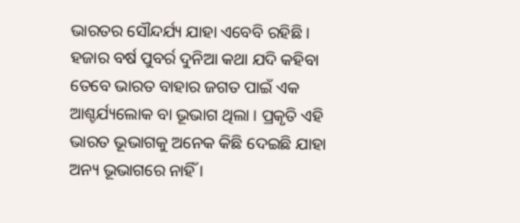ଭାରତର ସୌନ୍ଦର୍ଯ୍ୟ ଯାହା ଏବେବି ରହିଛି ।  ହଜାର ବର୍ଷ ପୁବର୍ର ଦୁନିଆ କଥା ଯଦି କହିବା ତେବେ ଭାରତ ବାହାର ଜଗତ ପାଇଁ ଏକ ଆଶ୍ଚର୍ଯ୍ୟଲୋକ ବା ଭୂଭାଗ ଥିଲା । ପ୍ରକୃତି ଏହି ଭାରତ ଭୂଭାଗକୁ ଅନେକ କିଛି ଦେଇଛି ଯାହା ଅନ୍ୟ ଭୂଭାଗରେ ନାହିଁ ।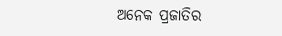ଅନେକ ପ୍ରଜାତିର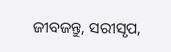ଜୀବଜନ୍ତୁ, ସରୀସୃପ,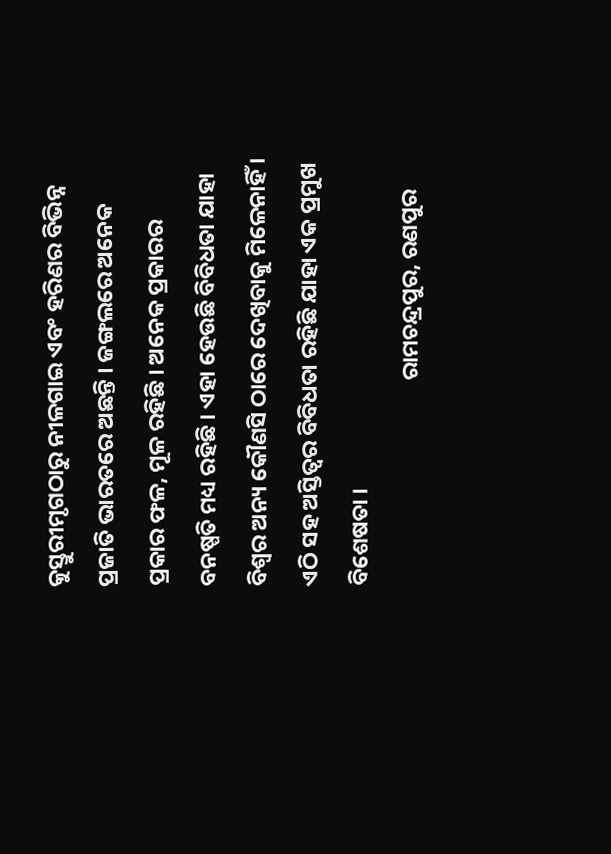କୁସ୍ତୁରୀମୃଗଠାରୁ ନୀଳଗାଇ ଏବଂ ହରିଣର ବିଭିନ୍ନ ପ୍ରଜାତି ଭାରତରେ ଅଛନ୍ତି । ଜଙ୍ଗଲରେ ଅନେକ ପ୍ରକାର ଫଳ, ମୂଳ ରହିଛି । ଅନେକ ପ୍ରକାରର ବନଷ୍ପତି ମଧ୍ୟ ରହିଛି । ଏହା ହେଉଛି ବିବିଧତା ଯାହା ବିଶ୍ୱର ଅନ୍ୟ କୌଣସି ଠାରେ ଦେଖିବାକୁ ମିଳେନାହିଁ ।  ଏଠି ସହ ଅସ୍ତିତ୍ୱର ବିବିଧତା ରହିଛି ଯାହା ଏକ ପ୍ରମୁଖ ବିଶେଷତା ।
                                        ରାମଚନ୍ଦ୍ରପୁର, ରଣପୁର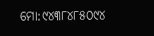ମୋ:୯୪୩୮୪୮୫୦୯୪